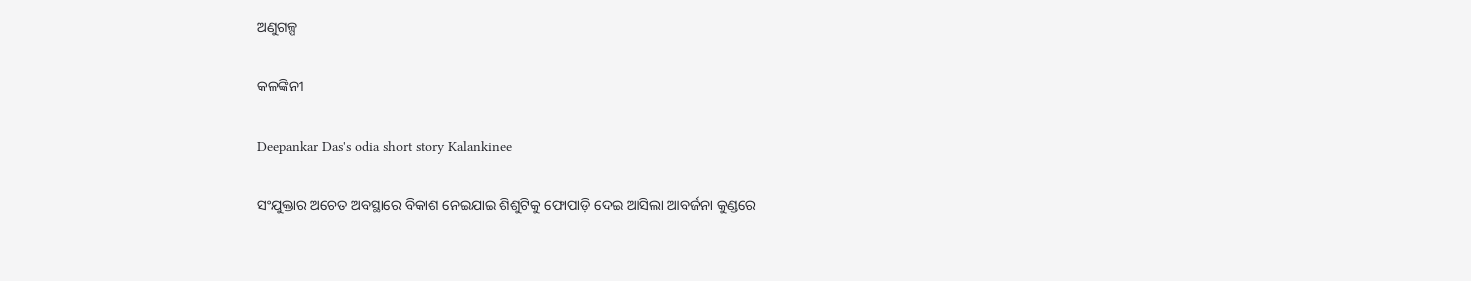ଅଣୁଗଳ୍ପ

କଳଙ୍କିନୀ

Deepankar Das's odia short story Kalankinee

ସଂଯୁକ୍ତାର ଅଚେତ ଅବସ୍ଥାରେ ବିକାଶ ନେଇଯାଇ ଶିଶୁଟିକୁ ଫୋପାଡ଼ି ଦେଇ ଆସିଲା ଆବର୍ଜନା କୁଣ୍ଡରେ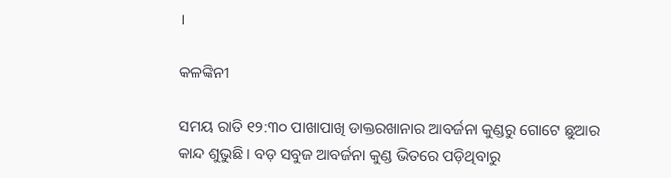।

କଳଙ୍କିନୀ

ସମୟ ରାତି ୧୨:୩୦ ପାଖାପାଖି ଡାକ୍ତରଖାନାର ଆବର୍ଜନା କୁଣ୍ଡରୁ ଗୋଟେ ଛୁଆର କାନ୍ଦ ଶୁଭୁଛି । ବଡ଼ ସବୁଜ ଆବର୍ଜନା କୁଣ୍ଡ ଭିତରେ ପଡ଼ିଥିବାରୁ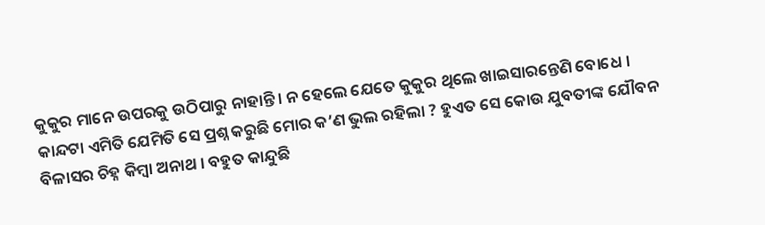କୁକୁର ମାନେ ଉପରକୁ ଉଠିପାରୁ ନାହାନ୍ତି । ନ ହେଲେ ଯେତେ କୁକୁର ଥିଲେ ଖାଇସାରନ୍ତେଣି ବୋଧେ । କାନ୍ଦଟା ଏମିତି ଯେମିତି ସେ ପ୍ରଶ୍ନ କରୁଛି ମୋର କ’ଣ ଭୁଲ ରହିଲା ? ହୁଏତ ସେ କୋଉ ଯୁବତୀଙ୍କ ଯୌବନ ବିଳାସର ଚିହ୍ନ କିମ୍ବା ଅନାଥ । ବହୁତ କାନ୍ଦୁଛି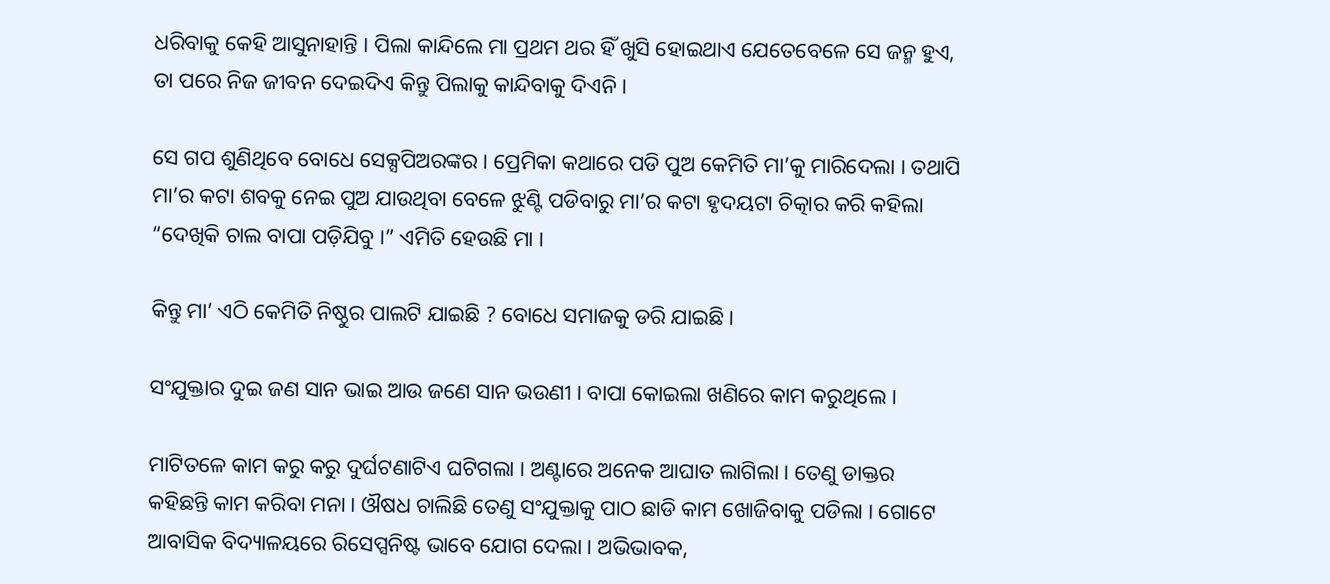ଧରିବାକୁ କେହି ଆସୁନାହାନ୍ତି । ପିଲା କାନ୍ଦିଲେ ମା ପ୍ରଥମ ଥର ହିଁ ଖୁସି ହୋଇଥାଏ ଯେତେବେଳେ ସେ ଜନ୍ମ ହୁଏ, ତା ପରେ ନିଜ ଜୀବନ ଦେଇଦିଏ କିନ୍ତୁ ପିଲାକୁ କାନ୍ଦିବାକୁ ଦିଏନି ।

ସେ ଗପ ଶୁଣିଥିବେ ବୋଧେ ସେକ୍ସପିଅରଙ୍କର । ପ୍ରେମିକା କଥାରେ ପଡି ପୁଅ କେମିତି ମା’କୁ ମାରିଦେଲା । ତଥାପି ମା’ର କଟା ଶବକୁ ନେଇ ପୁଅ ଯାଉଥିବା ବେଳେ ଝୁଣ୍ଟି ପଡିବାରୁ ମା’ର କଟା ହୃଦୟଟା ଚିତ୍କାର କରି କହିଲା “ଦେଖିକି ଚାଲ ବାପା ପଡ଼ିଯିବୁ ।” ଏମିତି ହେଉଛି ମା ।

କିନ୍ତୁ ମା’ ଏଠି କେମିତି ନିଷ୍ଠୁର ପାଲଟି ଯାଇଛି ? ବୋଧେ ସମାଜକୁ ଡରି ଯାଇଛି ।

ସଂଯୁକ୍ତାର ଦୁଇ ଜଣ ସାନ ଭାଇ ଆଉ ଜଣେ ସାନ ଭଉଣୀ । ବାପା କୋଇଲା ଖଣିରେ କାମ କରୁଥିଲେ ।

ମାଟିତଳେ କାମ କରୁ କରୁ ଦୁର୍ଘଟଣାଟିଏ ଘଟିଗଲା । ଅଣ୍ଟାରେ ଅନେକ ଆଘାତ ଲାଗିଲା । ତେଣୁ ଡାକ୍ତର କହିଛନ୍ତି କାମ କରିବା ମନା । ଔଷଧ ଚାଲିଛି ତେଣୁ ସଂଯୁକ୍ତାକୁ ପାଠ ଛାଡି କାମ ଖୋଜିବାକୁ ପଡିଲା । ଗୋଟେ ଆବାସିକ ବିଦ୍ୟାଳୟରେ ରିସେପ୍ସନିଷ୍ଟ ଭାବେ ଯୋଗ ଦେଲା । ଅଭିଭାବକ,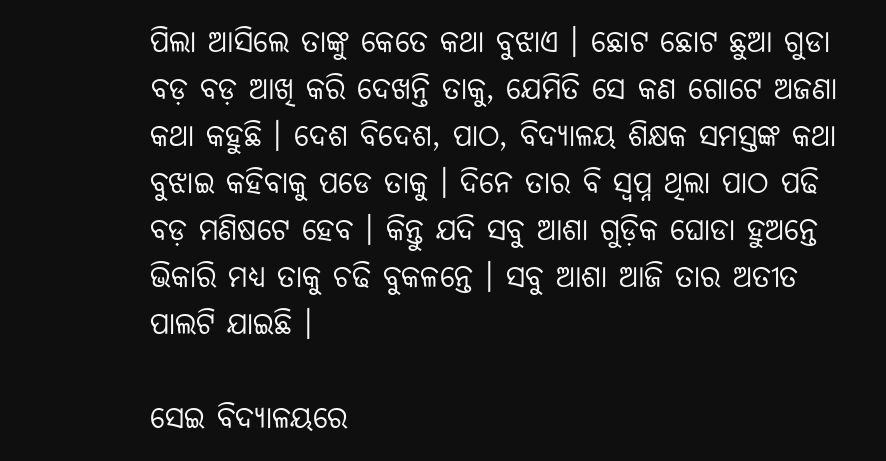ପିଲା ଆସିଲେ ତାଙ୍କୁ କେତେ କଥା ବୁଝାଏ । ଛୋଟ ଛୋଟ ଛୁଆ ଗୁଡା ବଡ଼ ବଡ଼ ଆଖି କରି ଦେଖନ୍ତି ତାକୁ, ଯେମିତି ସେ କଣ ଗୋଟେ ଅଜଣା କଥା କହୁଛି । ଦେଶ ବିଦେଶ, ପାଠ, ବିଦ୍ୟାଳୟ ଶିକ୍ଷକ ସମସ୍ତଙ୍କ କଥା ବୁଝାଇ କହିବାକୁ ପଡେ ତାକୁ । ଦିନେ ତାର ବି ସ୍ବପ୍ନ ଥିଲା ପାଠ ପଢି ବଡ଼ ମଣିଷଟେ ହେବ । କିନ୍ତୁ ଯଦି ସବୁ ଆଶା ଗୁଡ଼ିକ ଘୋଡା ହୁଅନ୍ତେ ଭିକାରି ମଧ୍ୟ ତାକୁ ଚଢି ବୁକଳନ୍ତେ । ସବୁ ଆଶା ଆଜି ତାର ଅତୀତ ପାଲଟି ଯାଇଛି ।

ସେଇ ବିଦ୍ୟାଳୟରେ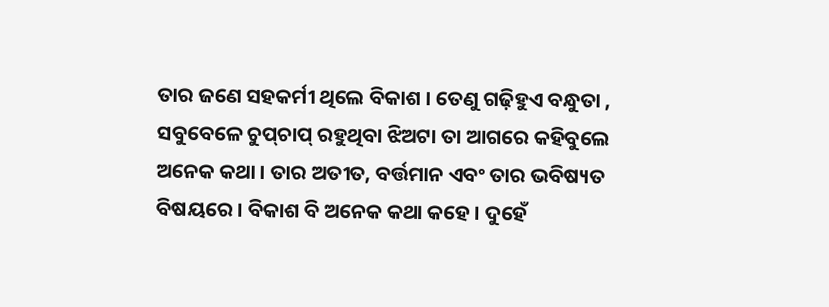ତାର ଜଣେ ସହକର୍ମୀ ଥିଲେ ବିକାଶ । ତେଣୁ ଗଢ଼ିହୁଏ ବନ୍ଧୁତା , ସବୁବେଳେ ଚୁପ୍‌ଚାପ୍‌ ରହୁଥିବା ଝିଅଟା ତା ଆଗରେ କହିବୁଲେ ଅନେକ କଥା । ତାର ଅତୀତ, ବର୍ତ୍ତମାନ ଏବଂ ତାର ଭବିଷ୍ୟତ ବିଷୟରେ । ବିକାଶ ବି ଅନେକ କଥା କହେ । ଦୁହେଁ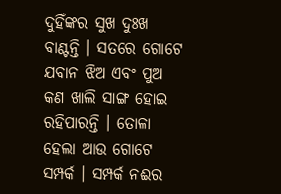ଦୁହିଁଙ୍କର ସୁଖ ଦୁଃଖ ବାଣ୍ଟନ୍ତି । ସତରେ ଗୋଟେ ଯବାନ ଝିଅ ଏବଂ ପୁଅ କଣ ଖାଲି ସାଙ୍ଗ ହୋଇ ରହିପାରନ୍ତି । ତୋଳା ହେଲା ଆଉ ଗୋଟେ ସମ୍ପର୍କ । ସମ୍ପର୍କ ନଈର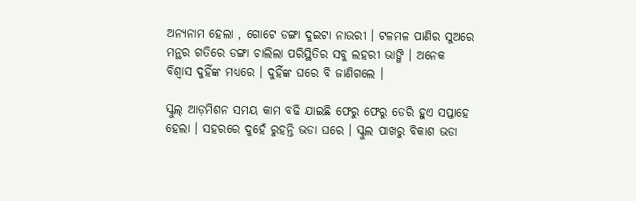ଅନ୍ୟନାମ ହେଲା , ଗୋଟେ ଡଙ୍ଗା ଦୁଇଟା ନାଉରୀ । ଟଳମଳ ପାଣିର ସୁଅରେ ମନ୍ଥର ଗତିରେ ଡଙ୍ଗା ଚାଲିଲା ପରିସ୍ଥିତିର ସବୁ ଲହରୀ ଭାଙ୍ଗି । ଅନେକ ବିଶ୍ବାସ ଦୁହିଁଙ୍କ ମଧ୍ୟରେ । ଦୁହିଁଙ୍କ ଘରେ ବି ଜାଣିଗଲେ ।

ସ୍କୁଲ୍‌ ଆଡ଼ମିଶନ ସମୟ କାମ ବଢି ଯାଇଛି ଫେରୁ ଫେରୁ ଡେରି ହୁଏ ସପ୍ତାହେ ହେଲା । ସହରରେ ଦୁହେଁ ରୁହନ୍ତି ଭଡା ଘରେ । ସ୍କୁଲ ପାଖରୁ ବିକାଶ ଭଡା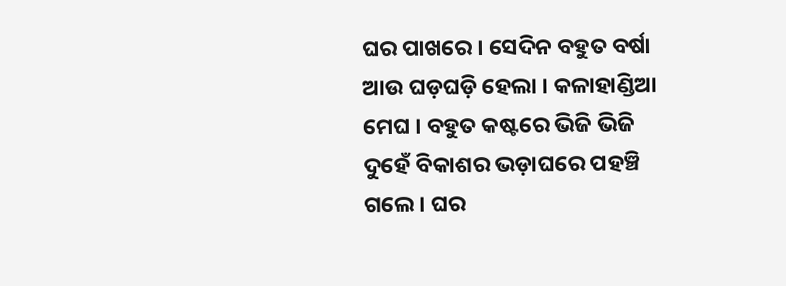ଘର ପାଖରେ । ସେଦିନ ବହୁତ ବର୍ଷା ଆଉ ଘଡ଼ଘଡ଼ି ହେଲା । କଳାହାଣ୍ଡିଆ ମେଘ । ବହୁତ କଷ୍ଟରେ ଭିଜି ଭିଜି ଦୁହେଁ ବିକାଶର ଭଡ଼ାଘରେ ପହଞ୍ଚି ଗଲେ । ଘର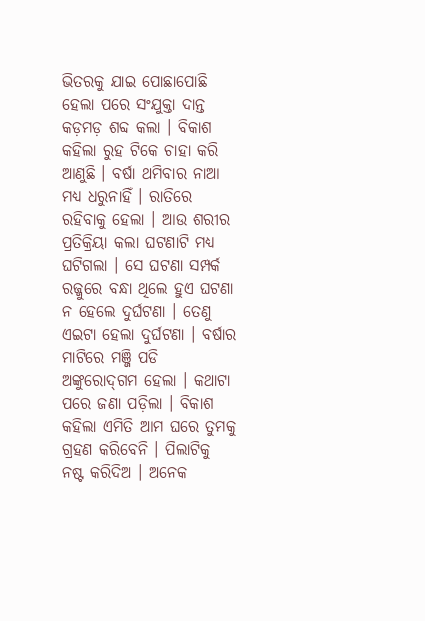ଭିତରକୁ ଯାଇ ପୋଛାପୋଛି ହେଲା ପରେ ସଂଯୁକ୍ତା ଦାନ୍ତ କଡ଼ମଡ଼ ଶବ୍ଦ କଲା । ବିକାଶ କହିଲା ରୁହ ଟିକେ ଚାହା କରି ଆଣୁଛି । ବର୍ଷା ଥମିବାର ନାଆ ମଧ୍ୟ ଧରୁନାହିଁ । ରାତିରେ ରହିବାକୁ ହେଲା । ଆଉ ଶରୀର ପ୍ରତିକ୍ରିୟା କଲା ଘଟଣାଟି ମଧ୍ୟ ଘଟିଗଲା । ସେ ଘଟଣା ସମ୍ପର୍କ ରଜ୍ଜୁରେ ବନ୍ଧା ଥିଲେ ହୁଏ ଘଟଣା ନ ହେଲେ ଦୁର୍ଘଟଣା । ତେଣୁ ଏଇଟା ହେଲା ଦୁର୍ଘଟଣା । ବର୍ଷାର ମାଟିରେ ମଞ୍ଜି ପଡି ଅଙ୍କୁରୋଦ୍‌ଗମ ହେଲା । କଥାଟା ପରେ ଜଣା ପଡ଼ିଲା । ବିକାଶ କହିଲା ଏମିତି ଆମ ଘରେ ତୁମକୁ ଗ୍ରହଣ କରିବେନି । ପିଲାଟିକୁ ନଷ୍ଟ କରିଦିଅ । ଅନେକ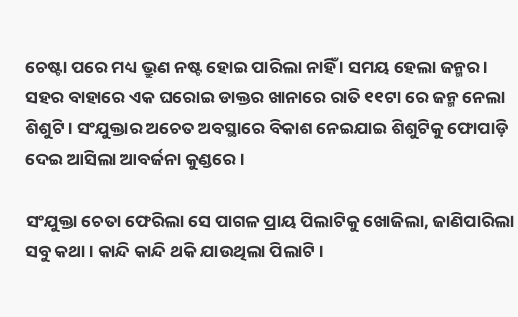ଚେଷ୍ଟା ପରେ ମଧ୍ୟ ଭ୍ରୁଣ ନଷ୍ଟ ହୋଇ ପାରିଲା ନାହିଁ । ସମୟ ହେଲା ଜନ୍ମର । ସହର ବାହାରେ ଏକ ଘରୋଇ ଡାକ୍ତର ଖାନାରେ ରାତି ୧୧ଟା ରେ ଜନ୍ମ ନେଲା ଶିଶୁଟି । ସଂଯୁକ୍ତାର ଅଚେତ ଅବସ୍ଥାରେ ବିକାଶ ନେଇଯାଇ ଶିଶୁଟିକୁ ଫୋପାଡ଼ି ଦେଇ ଆସିଲା ଆବର୍ଜନା କୁଣ୍ଡରେ ।

ସଂଯୁକ୍ତା ଚେତା ଫେରିଲା ସେ ପାଗଳ ପ୍ରାୟ ପିଲାଟିକୁ ଖୋଜିଲା, ଜାଣିପାରିଲା ସବୁ କଥା । କାନ୍ଦି କାନ୍ଦି ଥକି ଯାଉଥିଲା ପିଲାଟି ।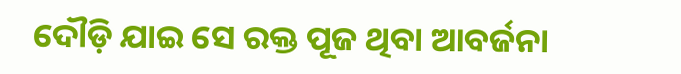ଦୌଡ଼ି ଯାଇ ସେ ରକ୍ତ ପୂଜ ଥିବା ଆବର୍ଜନା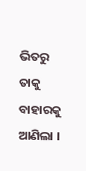ଭିତରୁ ତାକୁ ବାହାରକୁ ଆଣିଲା ।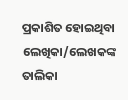ପ୍ରକାଶିତ ହୋଇଥିବା ଲେଖିକା/ଲେଖକଙ୍କ ତାଲିକା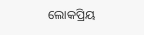ଲୋକପ୍ରିୟ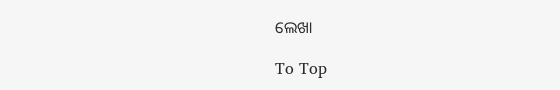ଲେଖା

To Top